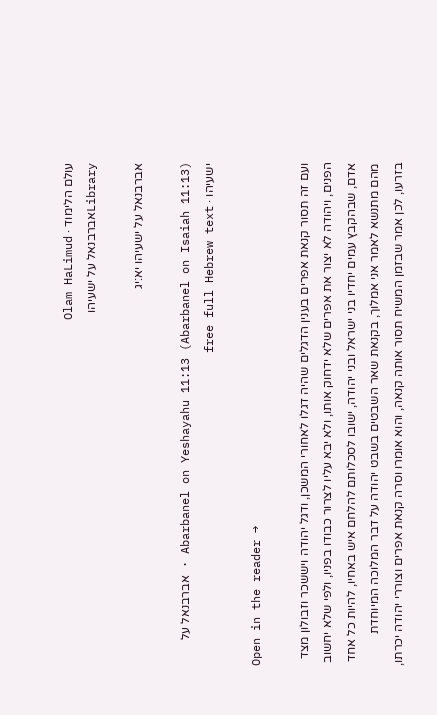עולם הלימוד · Olam HaLimud
Libraryאברבנאל על ישעיהו

אברבנאל על ישעיהו יא:יג

Abarbanel on Yeshayahu 11:13 (Abarbanel on Isaiah 11:13) · אברבנאל על ישעיהו · free full Hebrew text

Open in the reader →

ועם זה תסור קנאת אפרים בענין הדגלים שהיה דגלו לאחורי המשכן, ודגל יהודה ויששכר וזבולון מצד הפנים, ויהודה לא יצור את אפרים שלא ידחוק אותו, ולא יבא עליו לצרור כבודו בפניו, ולפי שלא יחשוב אדם, שבהקבץ עמים יחדיו בני ישראל ובני יהודה, ישובו לסכלותם להלחם איש באחיו, להיות כל אחד מהם מתנשא לאמר אני אמלוך, בקנאת שאר השבטים בשבט יהודה על דבר המלוכה המיוחדת בזרעו, לכן אמר שבזמן המשיח תסור אותה קנאה, והוא אומרו וסרה קנאת אפרים וצוררי יהודה יכרתו,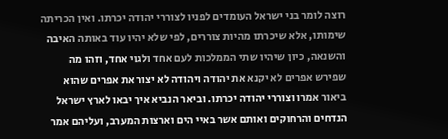רוצה לומר בני ישראל העומדים לפניו לצוררי יהודה יכרתו. ואין הכריתה שימותו, אלא שיכרתו מהיות צוררים, לפי שלא יהיו עוד באותה האיבה והשנאה, כיון שיהיו שתי הממלכות לעם אחד ולגוי אחד, וזהו מה שפירש אפרים לא יקנא את יהודה ויהודה לא יצור את אפרים שהוא ביאור אמרו וצוררי יהודה יכרתו. וביאר הנביא איך יבאו לארץ ישראל הנדחים והרחוקים ואותם אשר באיי הים וארצות המערב, ועליהם אמר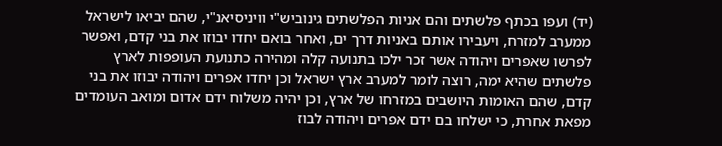(יד) ועפו בכתף פלשתים והם אניות הפלשתים גינוביש"י וויניסיאנ"י, שהם יביאו לישראל ממערב למזרח, ויעבירו אותם באניות דרך ים, ואחר בואם יחדו יבוזו את בני קדם, ואפשר לפרשו שאפרים ויהודה אשר זכר ילכו בתנועה קלה ומהירה כתנועת העופפות לארץ פלשתים שהיא ימה, רוצה לומר למערב ארץ ישראל וכן יחדו אפרים ויהודה יבוזו את בני קדם, שהם האומות היושבים במזרחו של ארץ, וכן יהיה משלוח ידם אדום ומואב העומדים מפאת אחרת, כי ישלחו בם ידם אפרים ויהודה לבוז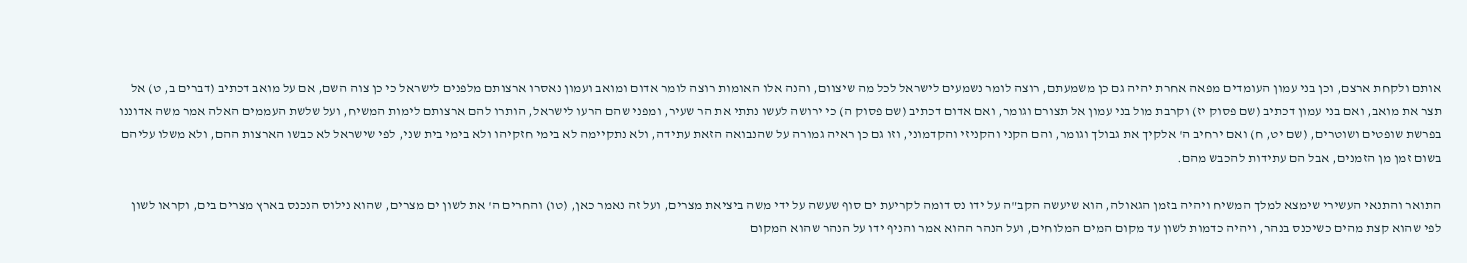אותם ולקחת ארצם, וכן בני עמון העומדים מפאה אחרת יהיה גם כן משמעתם, רוצה לומר נשמעים לישראל לכל מה שיצוום, והנה אלו האומות רוצה לומר אדום ומואב ועמון נאסרו ארצותם מלפנים לישראל כי כן צוה השם, אם על מואב דכתיב (דברים ב, ט) אל תצר את מואב, ואם בני עמון דכתיב (שם פסוק יז) וקרבת מול בני עמון אל תצורם וגומר, ואם אדום דכתיב (שם פסוק ה) כי ירושה לעשו נתתי את הר שעיר, ומפני שהם הרעו לישראל, הותרו להם ארצותם לימות המשיח, ועל שלשת העממים האלה אמר משה אדוננו בפרשת שופטים ושוטרים, (שם יט, ח) ואם ירחיב ה' אלקיך את גבולך וגומר, והם הקני והקניזי והקדמוני, וזו גם כן ראיה גמורה על שהנבואה הזאת עתידה, ולא נתקיימה לא בימי חזקיהו ולא בימי בית שני, לפי שישראל לא כבשו הארצות ההם, ולא משלו עליהם בשום זמן מן הזמנים, אבל הם עתידות להכבש מהם.

התואר והתנאי העשירי שימצא למלך המשיח ויהיה בזמן הגאולה, הוא שיעשה הקב"ה על ידו נס דומה לקריעת ים סוף שעשה על ידי משה ביציאת מצרים, ועל זה נאמר כאן, (טו) והחרים ה' את לשון ים מצרים, שהוא נילוס הנכנס בארץ מצרים בים, וקראו לשון לפי שהוא קצת מהים כשיכנס בנהר, ויהיה כדמות לשון עד מקום המים המלוחים, ועל הנהר ההוא אמר והניף ידו על הנהר שהוא המקום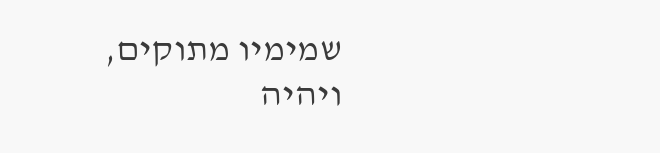שמימיו מתוקים, ויהיה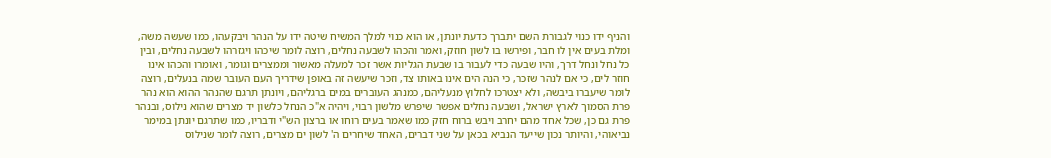והניף ידו כנוי לגבורת השם יתברך כדעת יונתן, או הוא כנוי למלך המשיח שיטה ידו על הנהר ויבקעהו, כמו שעשה משה, ומלת בעים אין לו חבר, ופירשו בו לשון חוזק, ואמר והכהו לשבעה נחלים, רוצה לומר שיכהו ויגזרהו לשבעה נחלים, ובין כל נחל ונחל דרך, והיו שבעה כדי לעבור בו שבעת הגליות אשר זכר למעלה מאשור וממצרים וגומר, ואומרו והכהו אינו חוזר לים, כי אם לנהר שזכר, כי הנה הים אינו באותו צד, וזכר שיעשה זה באופן שידריך העם העובר שמה בנעלים, רוצה לומר שיעברו ביבשה, ולא יצטרכו לחלוץ מנעליהם, כמנהג העוברים במים ברגליהם, ויונתן תרגם שהנהר ההוא הוא נהר פרת הסמוך לארץ ישראל, ושבעה נחלים אפשר שיפרש מלשון רבוי, ויהיה א"כ הנחל כלשון יד מצרים שהוא נילוס, ובנהר פרת גם כן, שכל אחד מהם יחרב ויבש ברוח חזק כמו שאמר בעים רוחו או ברצון הש"י ודבריו, כמו שתרגם יונתן במימר נביאוהי, והיותר נכון שייעד הנביא בכאן על שני דברים, האחד שיחרים ה' לשון ים מצרים, רוצה לומר שנילוס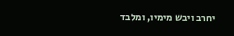יחרב ויבש מימיו, ומלבד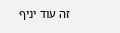זה עוד יניף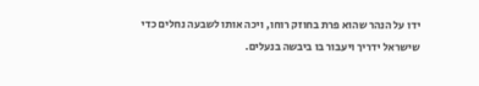ידו על הנהר שהוא פרת בחוזק רוחו, ויכה אותו לשבעה נחלים כדי שישראל ידריך ויעבור בו ביבשה בנעלים.